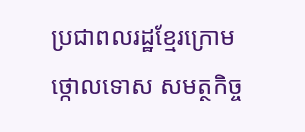ប្រជាពលរដ្ឋខ្មែរក្រោមថ្កោលទោស សមត្ថកិច្ច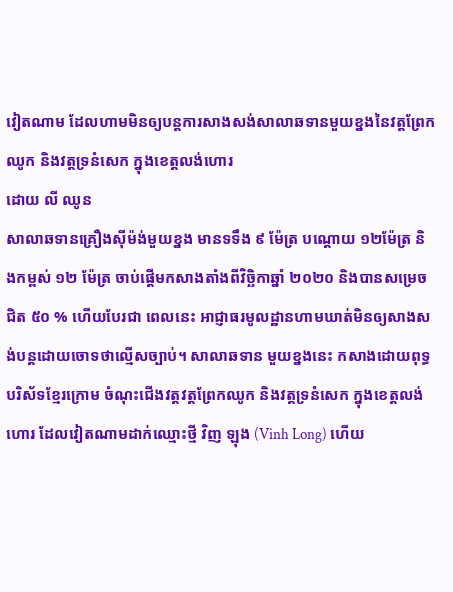វៀតណាម ដែលហាមមិនឲ្យបន្តការសាងសង់សាលាឆទានមួយខ្នងនៃវត្តព្រែកឈូក និងវត្តទ្រនំសេក ក្នុងខេត្តលង់ហោរ
ដោយ លី ឈូន
សាលាឆទានគ្រឿងស៊ីម៉ង់មួយខ្នង មានទទឹង ៩ ម៉ែត្រ បណ្ដោយ ១២ម៉ែត្រ និងកម្ពស់ ១២ ម៉ែត្រ ចាប់ផ្ដើមកសាងតាំងពីវិច្ឆិកាឆ្នាំ ២០២០ និងបានសម្រេចជិត ៥០ % ហើយបែរជា ពេលនេះ អាជ្ញាធរមូលដ្ឋានហាមឃាត់មិនឲ្យសាងសង់បន្តដោយចោទថាល្មើសច្បាប់។ សាលាឆទាន មួយខ្នងនេះ កសាងដោយពុទ្ធបរិស័ទខ្មែរក្រោម ចំណុះជើងវត្តវត្តព្រែកឈូក និងវត្តទ្រនំសេក ក្នុងខេត្តលង់ហោរ ដែលវៀតណាមដាក់ឈ្មោះថ្មី វិញ ឡុង (Vinh Long) ហើយ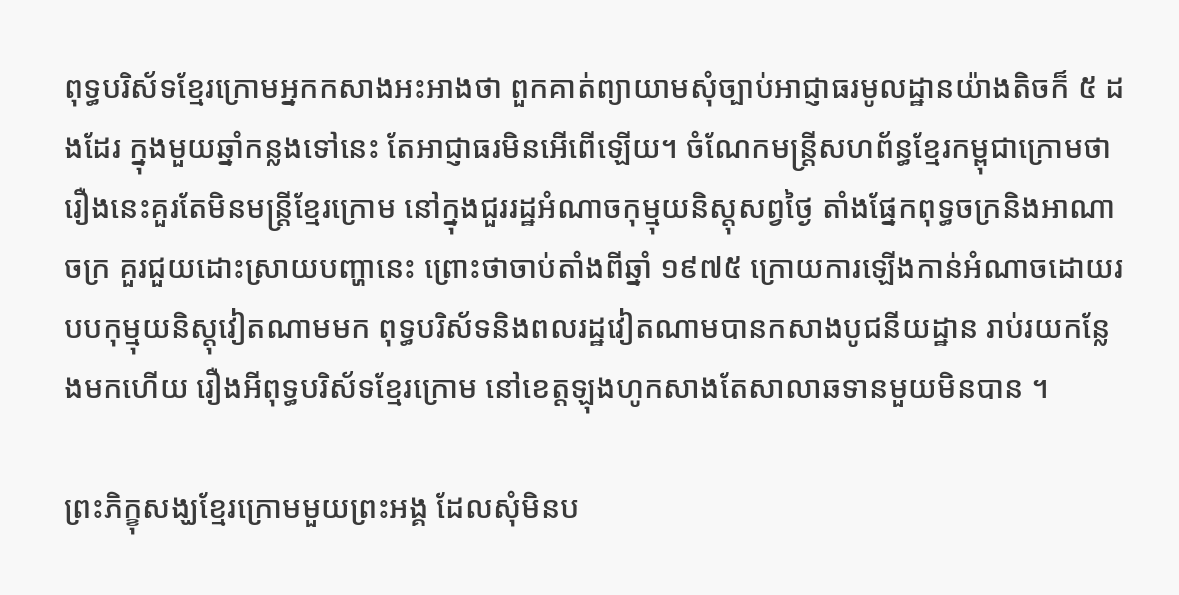ពុទ្ធបរិស័ទខ្មែរក្រោមអ្នកកសាងអះអាងថា ពួកគាត់ព្យាយាមសុំច្បាប់អាជ្ញាធរមូលដ្ឋានយ៉ាងតិចក៏ ៥ ដងដែរ ក្នុងមួយឆ្នាំកន្លងទៅនេះ តែអាជ្ញាធរមិនអើពើឡើយ។ ចំណែកមន្ត្រីសហព័ន្ធខ្មែរកម្ពុជាក្រោមថារឿងនេះគួរតែមិនមន្ត្រីខ្មែរក្រោម នៅក្នុងជួររដ្ឋអំណាចកុម្មុយនិស្តុសព្វថ្ងៃ តាំងផ្នែកពុទ្ធចក្រនិងអាណាចក្រ គួរជួយដោះស្រាយបញ្ហានេះ ព្រោះថាចាប់តាំងពីឆ្នាំ ១៩៧៥ ក្រោយការឡើងកាន់អំណាចដោយរបបកុម្មុយនិស្តុវៀតណាមមក ពុទ្ធបរិស័ទនិងពលរដ្ឋវៀតណាមបានកសាងបូជនីយដ្ឋាន រាប់រយកន្លែងមកហើយ រឿងអីពុទ្ធបរិស័ទខ្មែរក្រោម នៅខេត្តឡុងហូកសាងតែសាលាឆទានមួយមិនបាន ។

ព្រះភិក្ខុសង្ឃខ្មែរក្រោមមួយព្រះអង្គ ដែលសុំមិនប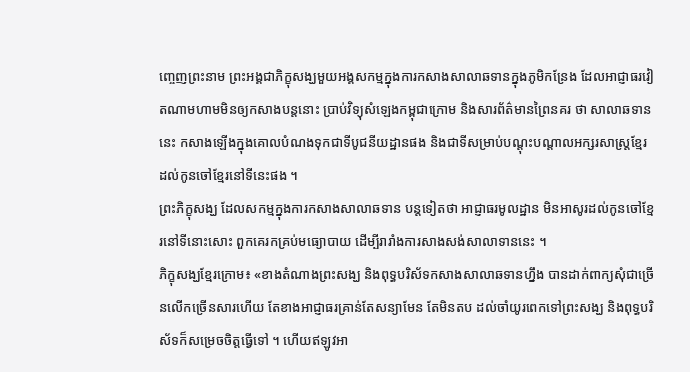ញ្ចេញព្រះនាម ព្រះអង្គជាភិក្ខុសង្ឃមួយអង្គសកម្មក្នុងការកសាងសាលាឆទានក្នុងភូមិកន្រែង ដែលអាជ្ញាធរវៀតណាមហាមមិនឲ្យកសាងបន្តនោះ ប្រាប់វិទ្យុសំឡេងកម្ពុជាក្រោម និងសារព័ត៌មានព្រៃនគរ ថា សាលាឆទាននេះ កសាងឡើងក្នុងគោលបំណងទុកជាទីបូជនីយដ្ឋានផង និងជាទីសម្រាប់បណ្ដុះបណ្ដាលអក្សរសាស្ត្រខ្មែរដល់កូនចៅខ្មែរនៅទីនេះផង ។
ព្រះភិក្ខុសង្ឃ ដែលសកម្មក្នុងការកសាងសាលាឆទាន បន្តទៀតថា អាជ្ញាធរមូលដ្ឋាន មិនអាសូរដល់កូនចៅខ្មែរនៅទីនោះសោះ ពួកគេរកគ្រប់មធ្យោបាយ ដើម្បីរារាំងការសាងសង់សាលាទាននេះ ។
ភិក្ខុសង្ឃខ្មែរក្រោម៖ «ខាងតំណាងព្រះសង្ឃ និងពុទ្ធបរិស័ទកសាងសាលាឆទានហ្នឹង បានដាក់ពាក្យសុំជាច្រើនលើកច្រើនសារហើយ តែខាងអាជ្ញាធរគ្រាន់តែសន្យាមែន តែមិនតប ដល់ចាំយូរពេកទៅព្រះសង្ឃ និងពុទ្ធបរិស័ទក៏សម្រេចចិត្តធ្វើទៅ ។ ហើយឥឡូវអា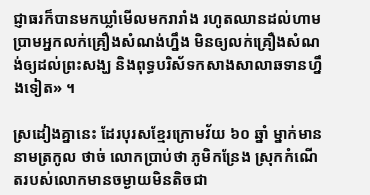ជ្ញាធរក៏បានមកឃ្លាំមើលមករារាំង រហូតឈានដល់ហាម ប្រាមអ្នកលក់គ្រឿងសំណង់ហ្នឹង មិនឲ្យលក់គ្រឿងសំណង់ឲ្យដល់ព្រះសង្ឃ និងពុទ្ធបរិស័ទកសាងសាលាឆទានហ្នឹងទៀត» ។

ស្រដៀងគ្នានេះ ដែរបុរសខ្មែរក្រោមវ័យ ៦០ ឆ្នាំ ម្នាក់មាននាមត្រកូល ថាច់ លោកប្រាប់ថា ភូមិកន្រែង ស្រុកកំណើតរបស់លោកមានចម្ងាយមិនតិចជា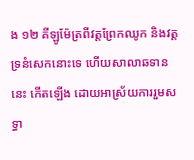ង ១២ គីឡូម៉ែត្រពីវត្តព្រែកឈូក និងវត្តទ្រនំសេកនោះទេ ហើយសាលាឆទាននេះ កើតឡើង ដោយអាស្រ័យការរួមសទ្ធា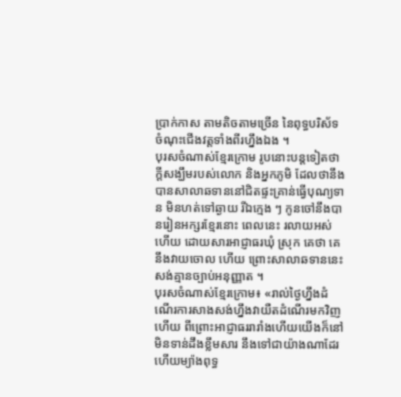ប្រាក់កាស តាមតិចតាមច្រើន នៃពុទ្ធបរិស័ទចំណុះជើងវត្តទាំងពីរហ្នឹងឯង ។
បុរសចំណាស់ខ្មែរក្រោម រូបនោះបន្តទៀតថា ក្ដីសង្ឃឹមរបស់លោក និងអ្នកភូមិ ដែលថានឹងបានសាលាឆទាននៅជិតផ្ទះគ្រាន់ធ្វើបុណ្យទាន មិនហត់ទៅឆ្ងាយ រីឯក្មេង ៗ កូនចៅនឹងបានរៀនអក្សរខ្មែរនោះ ពេលនេះ រលាយអស់ហើយ ដោយសារអាជ្ញាធរឃុំ ស្រុក គេថា គេនឹងវាយចោល ហើយ ព្រោះសាលាឆទាននេះសង់គ្មានច្បាប់អនុញ្ញាត ។
បុរសចំណាស់ខ្មែរក្រោម៖ «រាល់ថ្ងៃហ្នឹងដំណើរការសាងសង់ហ្នឹងវាយឺតដំណើរមកវិញហើយ ពីព្រោះអាជ្ញាធររារាំងហើយយើងក៏នៅមិនទាន់ដឹងខ្លឹមសារ នឹងទៅជាយ៉ាងណាដែរ ហើយម្យ៉ាងពុទ្ធ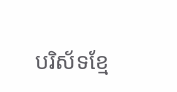បរិស័ទខ្មែ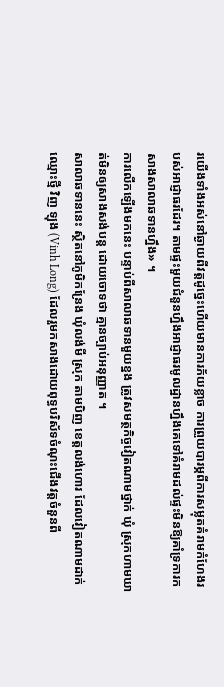រយើងទាំងអស់នៅឆ្ងាយពីវត្តដូច្នេះហើយមានការភ័យខ្លាច ការព្រួយបារម្ភពីការសម្លុតគំរាមកំហែងរបស់អាជ្ញាធរដែរ។ តាមផ្ទះមួយជំនួនហ្នឹងអាជ្ញាធរមូលដ្ឋានហ្នឹងគេទៅគំរាមដល់ផ្ទះមិនឱ្យគាំទ្រការកសាងសាលាឆទានហ្នឹង» ។
ការលើកឡើងមកនេះ បន្ទាប់ពីសាលាឆទានមួយខ្នង ត្រូវសមត្ថកិច្ចវៀតណាមថ្នាក់ ឃុំ ស្រុកហាមឃាត់មិនឲ្យសាងសង់បន្ត ដោយចោទថា គ្មានច្បាប់អនុញ្ញាត ។
សាលាឆទាននេះ ស្ថិតនៅភូមិកន្រែង ឃុំលង់មី ស្រុក តាមបិញ ខេត្តលង់ហោរ ដែលវៀតណាមដាក់ឈ្មោះថ្មី វិញ ឡុង (Vinh Long) ដែលរួមកសាងដោយពុទ្ធបរិស័ទចំណុះជើងវត្តចំនួនពី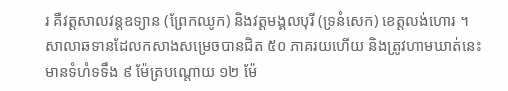រ គឺវត្តសាលវន្តឧទ្យាន (ព្រែកឈូក) និងវត្តមង្គលបុរី (ទ្រនំសេក) ខេត្តលង់ហោរ ។
សាលាឆទានដែលកសាងសម្រេចបានជិត ៥០ ភាគរយហើយ និងត្រូវហាមឃាត់នេះ មានទំហំទទឹង ៩ ម៉ែត្របណ្ដោយ ១២ ម៉ែ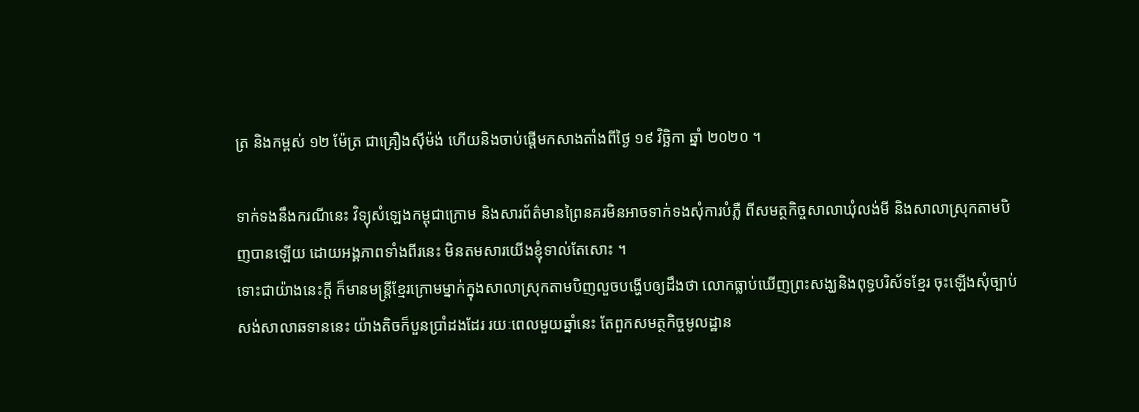ត្រ និងកម្ពស់ ១២ ម៉ែត្រ ជាគ្រឿងស៊ីម៉ង់ ហើយនិងចាប់ផ្ដើមកសាងតាំងពីថ្ងៃ ១៩ វិច្ឆិកា ឆ្នាំ ២០២០ ។

ទាក់ទងនឹងករណីនេះ វិទ្យុសំឡេងកម្ពុជាក្រោម និងសារព័ត៌មានព្រៃនគរមិនអាចទាក់ទងសុំការបំភ្លឺ ពីសមត្ថកិច្ចសាលាឃុំលង់មី និងសាលាស្រុកតាមបិញបានឡើយ ដោយអង្គភាពទាំងពីរនេះ មិនតមសារយើងខ្ញុំទាល់តែសោះ ។
ទោះជាយ៉ាងនេះក្ដី ក៏មានមន្ត្រីខ្មែរក្រោមម្នាក់ក្នុងសាលាស្រុកតាមបិញលួចបង្ហើបឲ្យដឹងថា លោកធ្លាប់ឃើញព្រះសង្ឃនិងពុទ្ធបរិស័ទខ្មែរ ចុះឡើងសុំច្បាប់សង់សាលាឆទាននេះ យ៉ាងតិចក៏បួនប្រាំដងដែរ រយៈពេលមួយឆ្នាំនេះ តែពួកសមត្ថកិច្ចមូលដ្ឋាន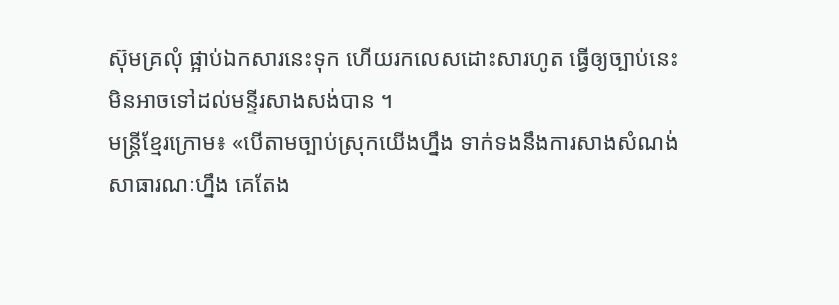ស៊ុមគ្រលុំ ផ្អាប់ឯកសារនេះទុក ហើយរកលេសដោះសារហូត ធ្វើឲ្យច្បាប់នេះ មិនអាចទៅដល់មន្ទីរសាងសង់បាន ។
មន្ត្រីខ្មែរក្រោម៖ «បើតាមច្បាប់ស្រុកយើងហ្នឹង ទាក់ទងនឹងការសាងសំណង់សាធារណៈហ្នឹង គេតែង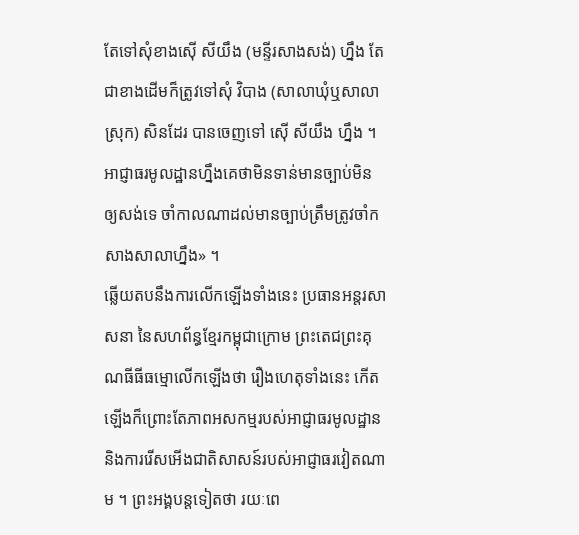តែទៅសុំខាងស៊ើ សីយឹង (មន្ទីរសាងសង់) ហ្នឹង តែជាខាងដើមក៏ត្រូវទៅសុំ វិបាង (សាលាឃុំឬសាលាស្រុក) សិនដែរ បានចេញទៅ ស៊ើ សីយឹង ហ្នឹង ។ អាជ្ញាធរមូលដ្ឋានហ្នឹងគេថាមិនទាន់មានច្បាប់មិនឲ្យសង់ទេ ចាំកាលណាដល់មានច្បាប់ត្រឹមត្រូវចាំកសាងសាលាហ្នឹង» ។
ឆ្លើយតបនឹងការលើកឡើងទាំងនេះ ប្រធានអន្តរសាសនា នៃសហព័ន្ធខ្មែរកម្ពុជាក្រោម ព្រះតេជព្រះគុណធីធីធម្មោលើកឡើងថា រឿងហេតុទាំងនេះ កើតឡើងក៏ព្រោះតែភាពអសកម្មរបស់អាជ្ញាធរមូលដ្ឋាន និងការរើសអើងជាតិសាសន៍របស់អាជ្ញាធរវៀតណាម ។ ព្រះអង្គបន្តទៀតថា រយៈពេ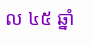ល ៤៥ ឆ្នាំ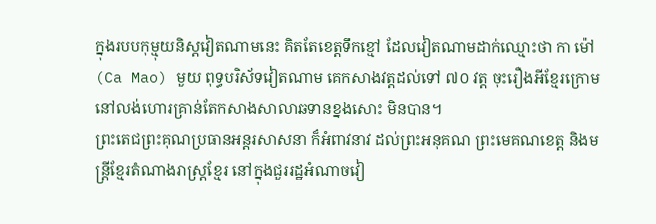ក្នុងរបបកុម្មុយនិស្តវៀតណាមនេះ គិតតែខេត្តទឹកខ្មៅ ដែលវៀតណាមដាក់ឈ្មោះថា កា ម៉ៅ (Ca Mao) មួយ ពុទ្ធបរិស័ទវៀតណាម គេកសាងវត្តដល់ទៅ ៧០ វត្ត ចុះរឿងអីខ្មែរក្រោមនៅលង់ហោរគ្រាន់តែកសាងសាលាឆទានខ្នងសោះ មិនបាន។
ព្រះតេជព្រះគុណប្រធានអន្តរសាសនា ក៏អំពាវនាវ ដល់ព្រះអនុគណ ព្រះមេគណខេត្ត និងមន្ត្រីខ្មែរតំណាងរាស្ត្រខ្មែរ នៅក្នុងជួររដ្ឋអំណាចវៀ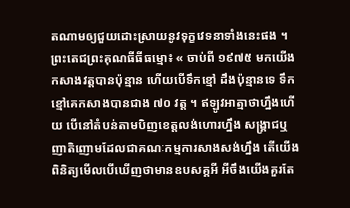តណាមឲ្យជួយដោះស្រាយនូវទុក្ខវេទនាទាំងនេះផង ។
ព្រះតេជព្រះគុណធីធីធម្មោ៖ « ចាប់ពី ១៩៧៥ មកយើងកសាងវត្តបានប៉ុន្មាន ហើយបើទឹកខ្មៅ ដឹងប៉ុន្មានទេ ទឹកខ្មៅគេកសាងបានជាង ៧០ វត្ត ។ ឥឡូវអាត្មាថាហ្នឹងហើយ បើនៅតំបន់តាមបិញខេត្តលង់ហោរហ្នឹង សង្រ្គាជឬញាតិញោមដែលជាគណៈកម្មការសាងសង់ហ្នឹង តើយើងពិនិត្យមើលបើឃើញថាមានឧបសគ្គអី អីចឹងយើងគួរតែ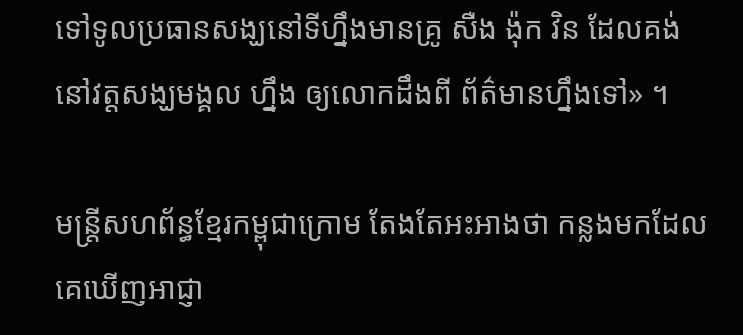ទៅទូលប្រធានសង្ឃនៅទីហ្នឹងមានគ្រូ សឺង ង៉ុក វិន ដែលគង់នៅវត្តសង្ឃមង្គល ហ្នឹង ឲ្យលោកដឹងពី ព័ត៌មានហ្នឹងទៅ» ។

មន្ត្រីសហព័ន្ធខ្មែរកម្ពុជាក្រោម តែងតែអះអាងថា កន្លងមកដែលគេឃើញអាជ្ញា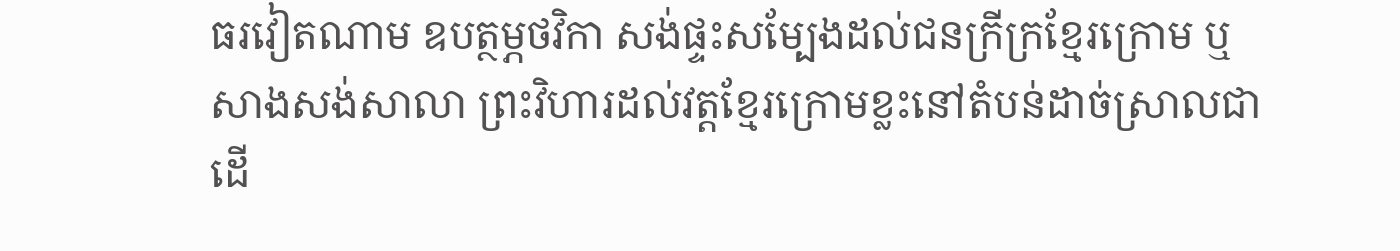ធរវៀតណាម ឧបត្ថម្ភថវិកា សង់ផ្ទះសម្បែងដល់ជនក្រីក្រខ្មែរក្រោម ឬ សាងសង់សាលា ព្រះវិហារដល់វត្តខ្មែរក្រោមខ្លះនៅតំបន់ដាច់ស្រាលជាដើ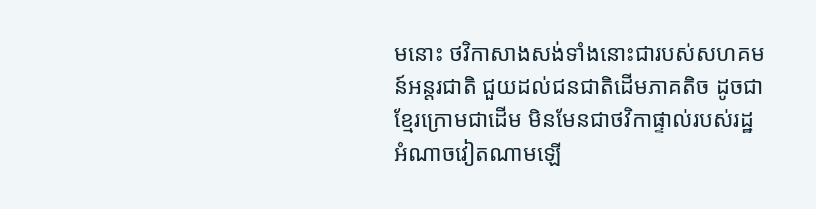មនោះ ថវិកាសាងសង់ទាំងនោះជារបស់សហគមន៍អន្តរជាតិ ជួយដល់ជនជាតិដើមភាគតិច ដូចជាខ្មែរក្រោមជាដើម មិនមែនជាថវិកាផ្ទាល់របស់រដ្ឋអំណាចវៀតណាមឡើ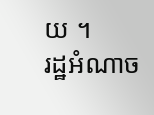យ ។
រដ្ឋអំណាច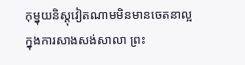កុម្នុយនិស្តុវៀតណាមមិនមានចេតនាល្អ ក្នុងការសាងសង់សាលា ព្រះ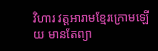វិហារ វត្តអារាមខ្មែរក្រោមឡើយ មានតែព្យា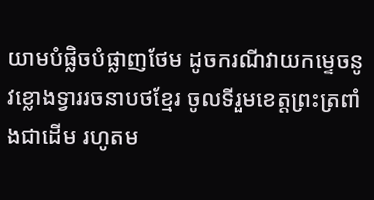យាមបំផ្លិចបំផ្លាញថែម ដូចករណីវាយកម្ទេចនូវខ្លោងទ្វាររចនាបថខ្មែរ ចូលទីរួមខេត្តព្រះត្រពាំងជាដើម រហូតម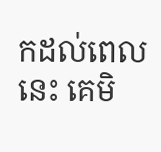កដល់ពេលនេះ គេមិ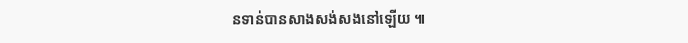នទាន់បានសាងសង់សងនៅឡើយ ៕